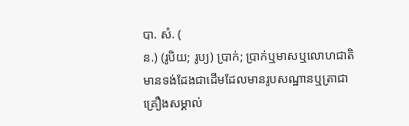បា. សំ. (
ន.) (រូបិយ; រូប្យ) ប្រាក់; ប្រាក់ឬមាសឬលោហជាតិមានទង់ដែងជាដើមដែលមានរូបសណ្ឋានឬត្រាជាគ្រឿងសម្គាល់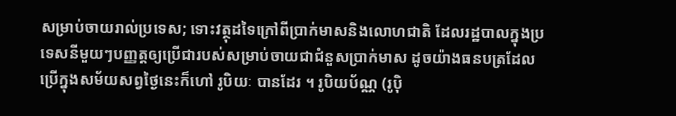សម្រាប់ចាយរាល់ប្រទេស; ទោះវត្ថុដទៃក្រៅពីប្រាក់មាសនិងលោហជាតិ ដែលរដ្ឋបាលក្នុងប្រទេសនីមួយៗបញ្ញត្តឲ្យប្រើជារបស់សម្រាប់ចាយជាជំនួសប្រាក់មាស ដូចយ៉ាងធនបត្រដែលប្រើក្នុងសម័យសព្វថ្ងៃនេះក៏ហៅ រូបិយៈ បានដែរ ។ រូបិយប័ណ្ណ (រូប៉ិ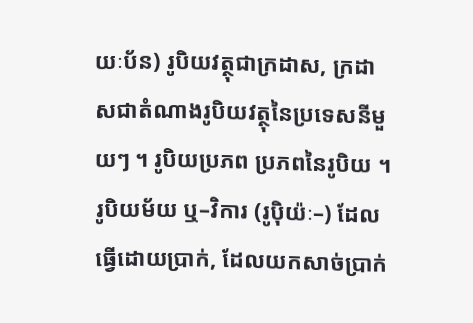យៈប័ន) រូបិយវត្ថុជាក្រដាស, ក្រដាសជាតំណាងរូបិយវត្ថុនៃប្រទេសនីមួយៗ ។ រូបិយប្រភព ប្រភពនៃរូបិយ ។ រូបិយម័យ ឬ–វិការ (រូប៉ិយ៉ៈ–) ដែលធ្វើដោយប្រាក់, ដែលយកសាច់ប្រាក់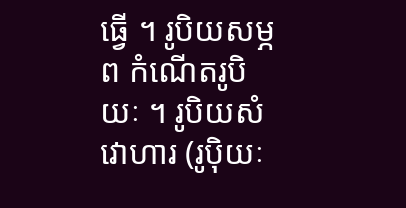ធ្វើ ។ រូបិយសម្ភព កំណើតរូបិយៈ ។ រូបិយសំវោហារ (រូប៉ិយៈ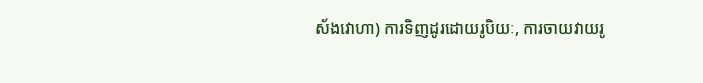ស័ងវោហា) ការទិញដូរដោយរូបិយៈ, ការចាយវាយរូ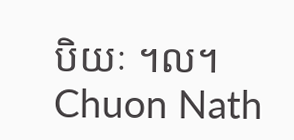បិយៈ ។ល។
Chuon Nath